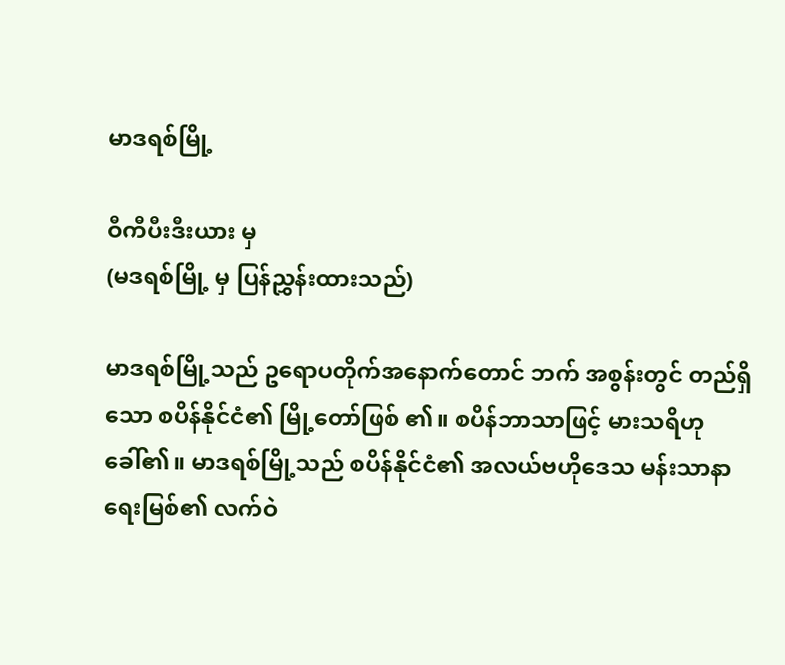မာဒရစ်မြို့

ဝီကီပီးဒီးယား မှ
(မဒရစ်မြို့ မှ ပြန်ညွှန်းထားသည်)

မာဒရစ်မြို့သည် ဥရောပတိုက်အနောက်တောင် ဘက် အစွန်းတွင် တည်ရှိသော စပိန်နိုင်ငံ၏ မြို့တော်ဖြစ် ၏။ စပိန်ဘာသာဖြင့် မားသရိဟုခေါ်၏။ မာဒရစ်မြို့သည် စပိန်နိုင်ငံ၏ အလယ်ဗဟိုဒေသ မန်းသာနာရေးမြစ်၏ လက်ဝဲ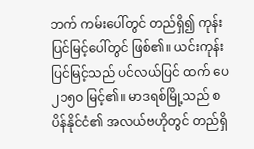ဘက် ကမ်းပေါ်တွင် တည်ရှိ၍ ကုန်းပြင်မြင့်ပေါ်တွင် ဖြစ်၏။ ယင်းကုန်းပြင်မြင့်သည် ပင်လယ်ပြင် ထက် ပေ ၂၁၅ဝ မြင့်၏။ မာဒရစ်မြို့သည် စပိန်နိုင်ငံ၏ အလယ်ဗဟိုတွင် တည်ရှိ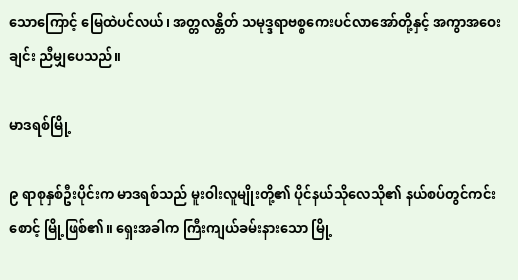သောကြောင့် မြေထဲပင်လယ်၊ အတ္တလန္တိတ် သမုဒ္ဒရာဗစ္စကေးပင်လာအော်တို့နှင့် အကွာအဝေးချင်း ညီမျှပေသည်။

မာဒရစ်မြို့

၉ ရာစုနှစ်ဦးပိုင်းက မာဒရစ်သည် မူးဝါးလူမျိုးတို့၏ ပိုင်နယ်သိုလေသို၏ နယ်စပ်တွင်ကင်းစောင့် မြို့ဖြစ်၏။ ရှေးအခါက ကြီးကျယ်ခမ်းနားသော မြို့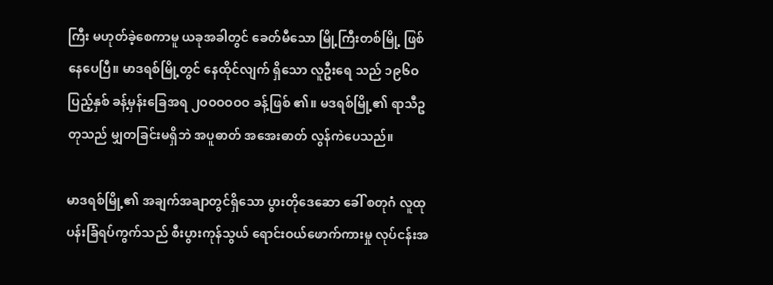ကြီး မဟုတ်ခဲ့စေကာမူ ယခုအခါတွင် ခေတ်မီသော မြို့ကြီးတစ်မြို့ ဖြစ်နေပေပြီ။ မာဒရစ်မြို့တွင် နေထိုင်လျက် ရှိသော လူဦးရေ သည် ၁၉၆ဝ ပြည့်နှစ် ခန့်မှန်းခြေအရ ၂ဝဝဝဝဝဝ ခန့်ဖြစ် ၏။ မဒရစ်မြို့၏ ရာသီဥတုသည် မျှတခြင်းမရှိဘဲ အပူဓာတ် အအေးဓာတ် လွန်ကဲပေသည်။

မာဒရစ်မြို့၏ အချက်အချာတွင်ရှိသော ပွားတိုဒေဆော ခေါ် စတုဂံ လူထုပန်းခြံရပ်ကွက်သည် စီးပွားကုန်သွယ် ရောင်းဝယ်ဖောက်ကားမှု လုပ်ငန်းအ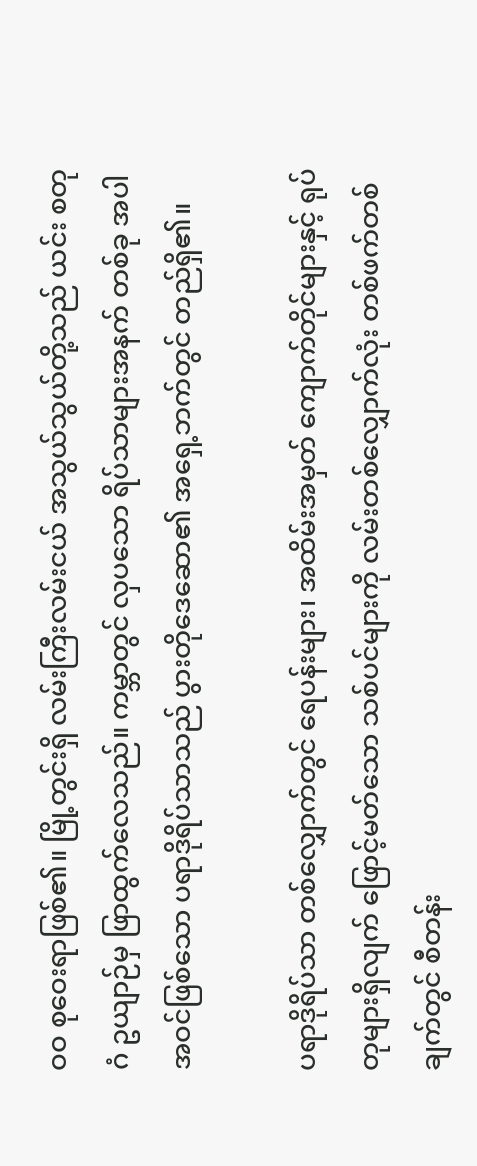ဝဝ စုဝေးရာဖြစ်၏။ မြို့တွင်းရှိ လမ်းကြီးလမ်းငယ် အသွယ်သွယ်တို့သည် ယင်း စတုဂံ ဥယျာဉ်မှ ဖြာထွက်လေသည်။ ကမ္ဘာတွင် လှပသော ရိပ်သာများအနက် တစ်ခု အပါအဝင်ဖြစ်သော ပရာဒိုရိပ်သာသည် ပွားတိုဒေဆော၏ အရှေ့ဘက်တွင် တည်ရှိ၏။

ပရာဒိုရိပ်သာ တစ်လျှောက်တွင် ရေပန်းများ၊ အထိမ်းအမှတ် ကျောက်တိုင်များနှင့် ရုပ်တုများရှိလျက် ဖြောင့်မတ်သော သစ်ပင်များကို လမ်းတစ်လျှောက်လုံး တစ်ဖက်တစ်ချက်တွင် စီတန်း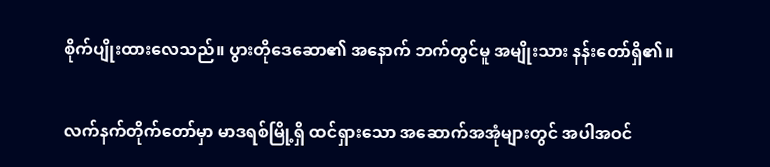စိုက်ပျိုးထားလေသည်။ ပွားတိုဒေဆော၏ အနောက် ဘက်တွင်မူ အမျိုးသား နန်းတော်ရှိ၏။

လက်နက်တိုက်တော်မှာ မာဒရစ်မြို့ရှိ ထင်ရှားသော အဆောက်အအုံများတွင် အပါအဝင်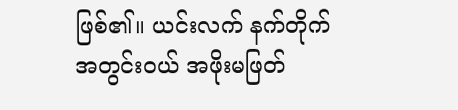ဖြစ်၏။ ယင်းလက် နက်တိုက် အတွင်းဝယ် အဖိုးမဖြတ်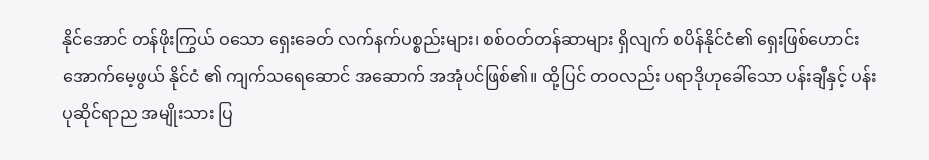နိုင်အောင် တန်ဖိုးကြွယ် ဝသော ရှေးခေတ် လက်နက်ပစ္စည်းများ၊ စစ်ဝတ်တန်ဆာများ ရှိလျက် စပိန်နိုင်ငံ၏ ရှေးဖြစ်ဟောင်း အောက်မေ့ဖွယ် နိုင်ငံ ၏ ကျက်သရေဆောင် အဆောက် အအုံပင်ဖြစ်၏။ ထို့ပြင် တဝလည်း ပရာဒိုဟုခေါ်သော ပန်းချီနှင့် ပန်းပုဆိုင်ရာည အမျိုးသား ပြ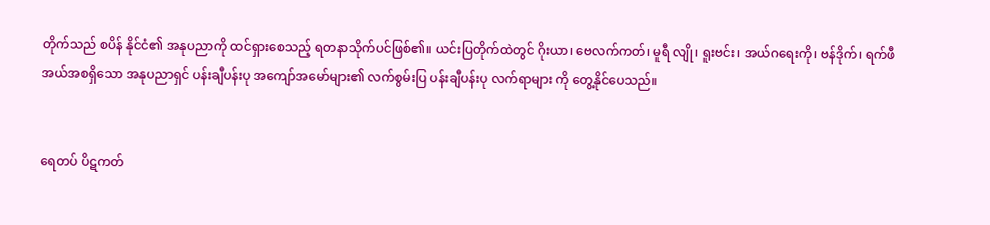တိုက်သည် စပိန် နိုင်ငံ၏ အနုပညာကို ထင်ရှားစေသည့် ရတနာသိုက်ပင်ဖြစ်၏။ ယင်းပြတိုက်ထဲတွင် ဂိုးယာ၊ ဗေလက်ကတ်၊ မူရီ လျို၊ ရူးဗင်း၊ အယ်ဂရေးကို၊ ဗန်ဒိုက်၊ ရက်ဖီအယ်အစရှိသော အနုပညာရှင် ပန်းချီပန်းပု အကျော်အမော်များ၏ လက်စွမ်းပြ ပန်းချီပန်းပု လက်ရာများ ကို တွေ့နိုင်ပေသည်။


ရေတပ် ပိဋကတ်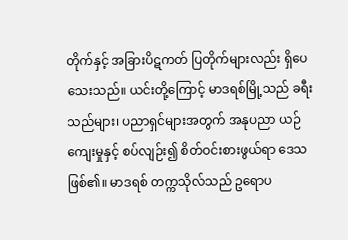တိုက်နှင့် အခြားပိဋကတ် ပြတိုက်များလည်း ရှိပေသေးသည်။ ယင်းတို့ကြောင့် မာဒရစ်မြို့သည် ခရီးသည်များ၊ ပညာရှင်များအတွက် အနုပညာ ယဉ်ကျေးမှုနှင့် စပ်လျဉ်း၍ စိတ်ဝင်းစားဖွယ်ရာ ဒေသဖြစ်၏။ မာဒရစ် တက္ကသိုလ်သည် ဥရောပ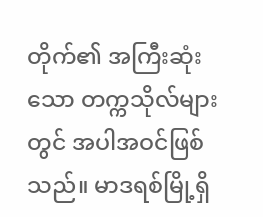တိုက်၏ အကြီးဆုံးသော တက္ကသိုလ်များတွင် အပါအဝင်ဖြစ်သည်။ မာဒရစ်မြို့ရှိ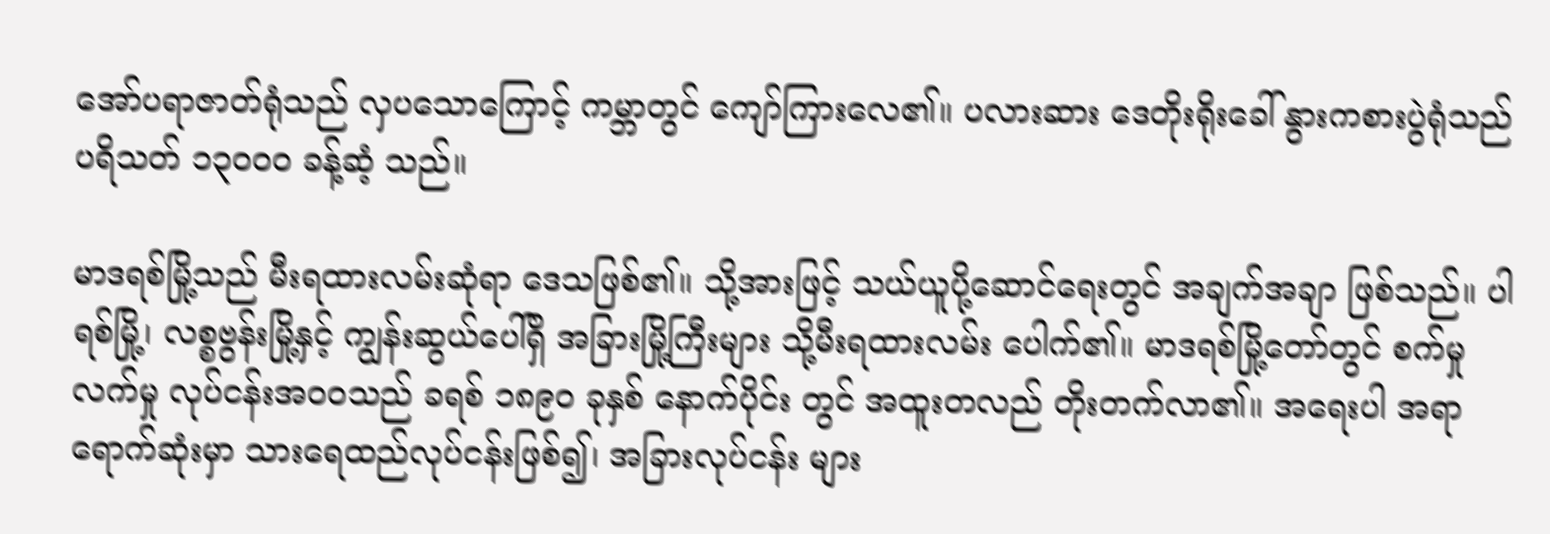အော်ပရာဇာတ်ရုံသည် လှပသောကြောင့် ကမ္ဘာတွင် ကျော်ကြားလေ၏။ ပလားဆား ဒေတိုးရိုးခေါ် နွားကစားပွဲရုံသည် ပရိသတ် ၁၃ဝဝဝ ခန့်ဆံ့ သည်။

မာဒရစ်မြို့သည် မီးရထားလမ်းဆုံရာ ဒေသဖြစ်၏။ သို့အားဖြင့် သယ်ယူပို့ဆောင်ရေးတွင် အချက်အချာ ဖြစ်သည်။ ပါရစ်မြို့၊ လစ္စဗွန်းမြို့နှင့် ကျွန်းဆွယ်ပေါ်ရှိ အခြားမြို့ကြီးများ သို့မီးရထားလမ်း ပေါက်၏။ မာဒရစ်မြို့တော်တွင် စက်မှု လက်မှု လုပ်ငန်းအဝဝသည် ခရစ် ၁၈၉ဝ ခုနှစ် နောက်ပိုင်း တွင် အထူးတလည် တိုးတက်လာ၏။ အရေးပါ အရာ ရောက်ဆုံးမှာ သားရေထည်လုပ်ငန်းဖြစ်၍၊ အခြားလုပ်ငန်း များ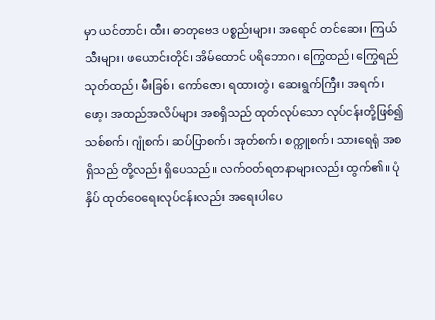မှာ ယင်တာင်၊ ထီး၊ ဓာတုဗေဒ ပစ္စည်းများ၊ အရောင် တင်ဆေး၊ ကြယ်သီးများ၊ ဖယောင်းတိုင်၊ အိမ်ထောင် ပရိဘောဂ၊ ကြွေထည်၊ ကြွေရည်သုတ်ထည်၊ မီးခြစ်၊ ကော်ဇော၊ ရထားတွဲ၊ ဆေးရွက်ကြီး၊ အရက်၊ ဖော့၊ အထည်အလိပ်များ အစရှိသည် ထုတ်လုပ်သော လုပ်ငန်းတို့ဖြစ်၍ သစ်စက်၊ ဂျုံစက်၊ ဆပ်ပြာစက်၊ အုတ်စက်၊ စက္ကူစက်၊ သားရေရုံ အစရှိသည် တို့လည်း ရှိပေသည်။ လက်ဝတ်ရတနာများလည်း ထွက်၏။ ပုံနှိပ် ထုတ်ဝေရေးလုပ်ငန်းလည်း အရေးပါပေ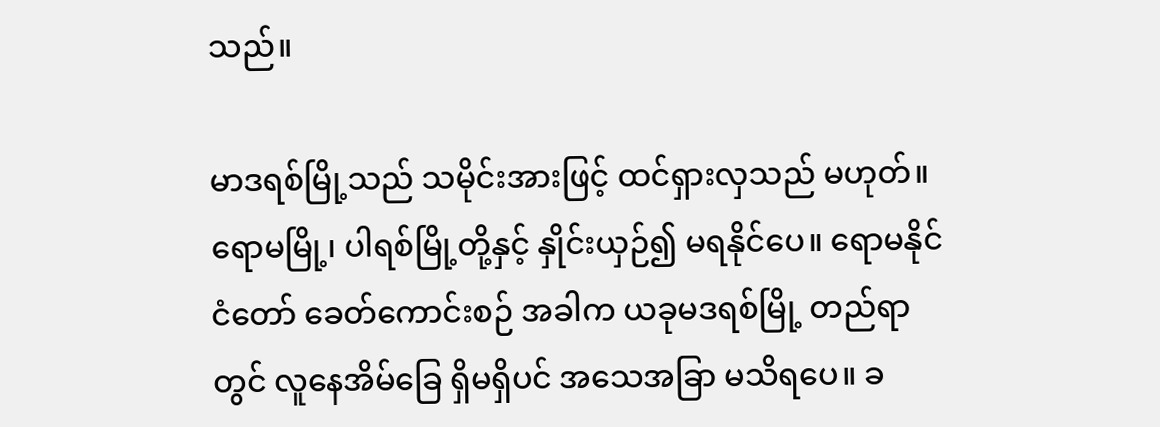သည်။

မာဒရစ်မြို့သည် သမိုင်းအားဖြင့် ထင်ရှားလှသည် မဟုတ်။ ရောမမြို့၊ ပါရစ်မြို့တို့နှင့် နှိုင်းယှဉ်၍ မရနိုင်ပေ။ ရောမနိုင်ငံတော် ခေတ်ကောင်းစဉ် အခါက ယခုမဒရစ်မြို့ တည်ရာတွင် လူနေအိမ်ခြေ ရှိမရှိပင် အသေအခြာ မသိရပေ။ ခ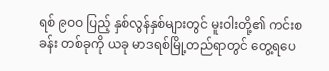ရစ် ၉ဝဝ ပြည့် နှစ်လွန်နှစ်များတွင် မူးဝါးတို့၏ ကင်းစခန်း တစ်ခုကို ယခု မာဒရစ်မြို့တည်ရာတွင် တွေ့ရပေ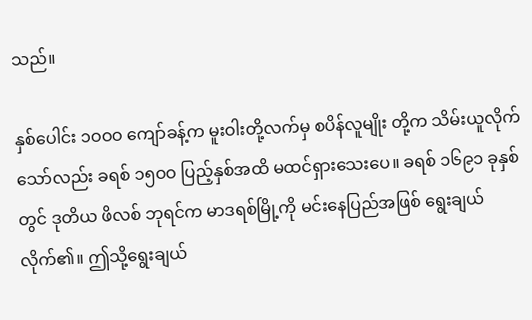သည်။

နှစ်ပေါင်း ၁ဝဝဝ ကျော်ခန့်က မူးဝါးတို့လက်မှ စပိန်လူမျိုး တို့က သိမ်းယူလိုက်သော်လည်း ခရစ် ၁၅ဝဝ ပြည့်နှစ်အထိ မထင်ရှားသေးပေ။ ခရစ် ၁၆၉၁ ခုနှစ်တွင် ဒုတိယ ဖိလစ် ဘုရင်က မာဒရစ်မြို့ကို မင်းနေပြည်အဖြစ် ရွေးချယ်လိုက်၏။ ဤသို့ရွေးချယ်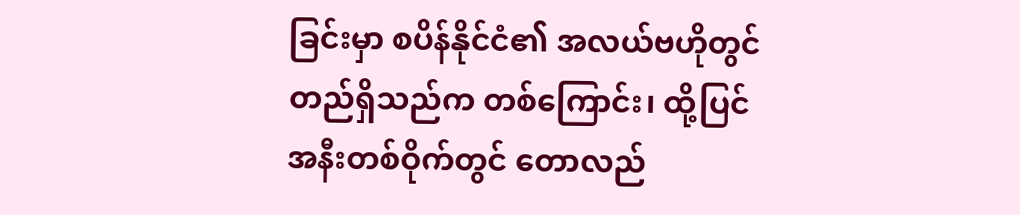ခြင်းမှာ စပိန်နိုင်ငံ၏ အလယ်ဗဟိုတွင် တည်ရှိသည်က တစ်ကြောင်း၊ ထို့ပြင် အနီးတစ်ဝိုက်တွင် တောလည်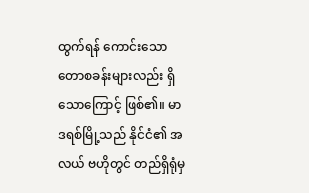ထွက်ရန် ကောင်းသော တောစခန်းများလည်း ရှိသောကြောင့် ဖြစ်၏။ မာဒရစ်မြို့သည် နိုင်ငံ၏ အလယ် ဗဟိုတွင် တည်ရှိရုံမှ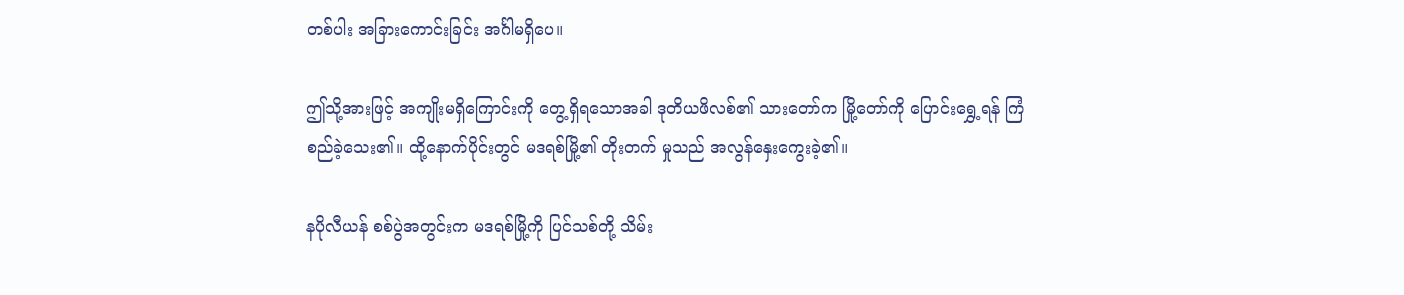တစ်ပါး အခြားကောင်းခြင်း အင်္ဂါမရှိပေ။

ဤသို့အားဖြင့် အကျိုးမရှိကြောင်းကို တွေ့ရှိရသောအခါ ဒုတိယဖိလစ်၏ သားတော်က မြို့တော်ကို ပြောင်းရွှေ့ရန် ကြံစည်ခဲ့သေး၏။ ထို့နောက်ပိုင်းတွင် မဒရစ်မြို့၏ တိုးတက် မှုသည် အလွန်နှေးကွေးခဲ့၏။

နပိုလီယန် စစ်ပွဲအတွင်းက မဒရစ်မြို့ကို ပြင်သစ်တို့ သိမ်း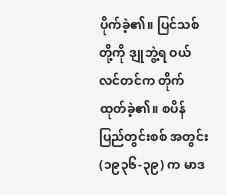ပိုက်ခဲ့၏။ ပြင်သစ်တို့ကို ဒျုဘွဲ့ရ ဝယ်လင်တင်က တိုက်ထုတ်ခဲ့၏။ စပိန်ပြည်တွင်းစစ် အတွင်း (၁၉၃၆-၃၉) က မာဒ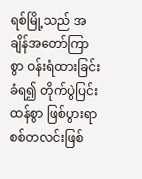ရစ်မြို့သည် အချိန်အတော်ကြာစွာ ဝန်းရံထားခြင်း ခံရ၍ တိုက်ပွဲပြင်းထန်စွာ ဖြစ်ပွားရာ စစ်တလင်းဖြစ်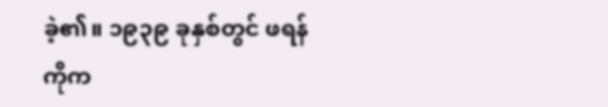ခဲ့၏။ ၁၉၃၉ ခုနှစ်တွင် ဖရန်ကိုက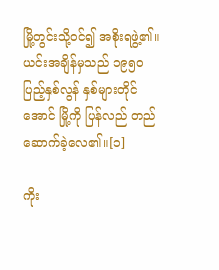မြို့တွင်းသို့ဝင်၍ အစိုးရဖွဲ့၏။ ယင်းအချိန်မှသည် ၁၉၅ဝ ပြည့်နှစ်လွန် နှစ်များတိုင်အောင် မြို့ကို ပြန်လည် တည်ဆောက်ခဲ့လေ၏။[၁]

ကိုး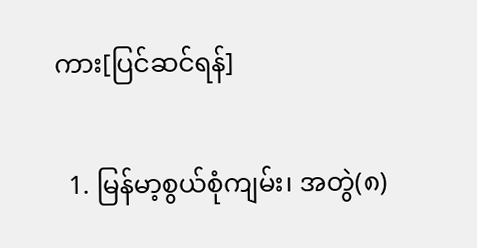ကား[ပြင်ဆင်ရန်]

  1. မြန်မာ့စွယ်စုံကျမ်း၊ အတွဲ(၈)